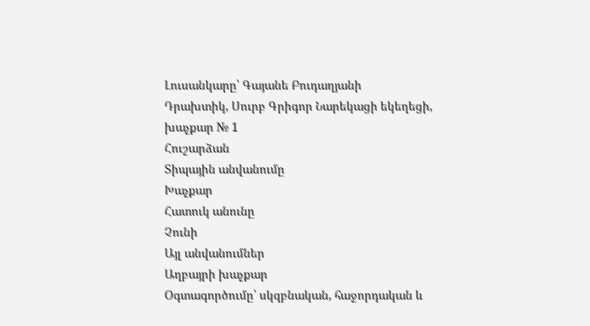Լուսանկարը՝ Գայանե Բուդաղյանի
Դրախտիկ, Սուրբ Գրիգոր Նարեկացի եկեղեցի, խաչքար № 1
Հուշարձան
Տիպային անվանումը
Խաչքար
Հատուկ անունը
Չունի
Այլ անվանումներ
Աղբայրի խաչքար
Օգտագործումը՝ սկզբնական, հաջորդական և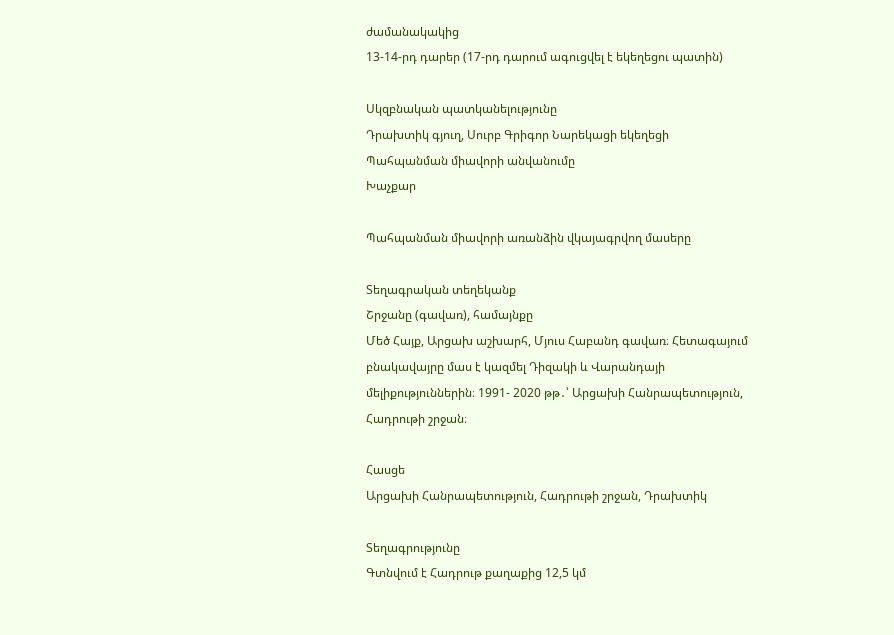ժամանակակից
13-14-րդ դարեր (17-րդ դարում ագուցվել է եկեղեցու պատին)

Սկզբնական պատկանելությունը
Դրախտիկ գյուղ, Սուրբ Գրիգոր Նարեկացի եկեղեցի
Պահպանման միավորի անվանումը
Խաչքար

Պահպանման միավորի առանձին վկայագրվող մասերը

Տեղագրական տեղեկանք
Շրջանը (գավառ), համայնքը
Մեծ Հայք, Արցախ աշխարհ, Մյուս Հաբանդ գավառ։ Հետագայում բնակավայրը մաս է կազմել Դիզակի և Վարանդայի մելիքություններին։ 1991- 2020 թթ․՝ Արցախի Հանրապետություն, Հադրութի շրջան։

Հասցե
Արցախի Հանրապետություն, Հադրութի շրջան, Դրախտիկ

Տեղագրությունը
Գտնվում է Հադրութ քաղաքից 12,5 կմ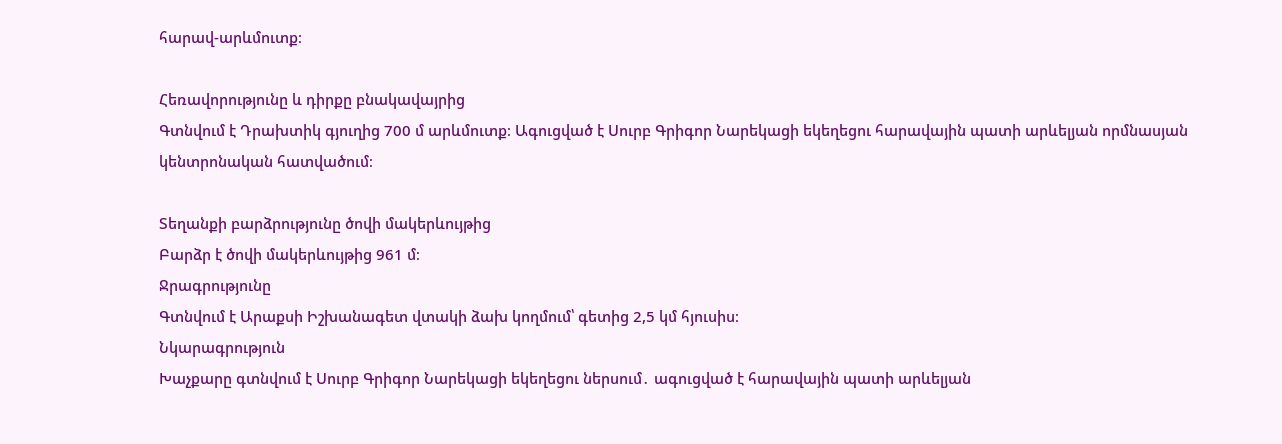հարավ-արևմուտք։

Հեռավորությունը և դիրքը բնակավայրից
Գտնվում է Դրախտիկ գյուղից 700 մ արևմուտք։ Ագուցված է Սուրբ Գրիգոր Նարեկացի եկեղեցու հարավային պատի արևելյան որմնասյան կենտրոնական հատվածում։

Տեղանքի բարձրությունը ծովի մակերևույթից
Բարձր է ծովի մակերևույթից 961 մ։
Ջրագրությունը
Գտնվում է Արաքսի Իշխանագետ վտակի ձախ կողմում՝ գետից 2,5 կմ հյուսիս։
Նկարագրություն
Խաչքարը գտնվում է Սուրբ Գրիգոր Նարեկացի եկեղեցու ներսում․ ագուցված է հարավային պատի արևելյան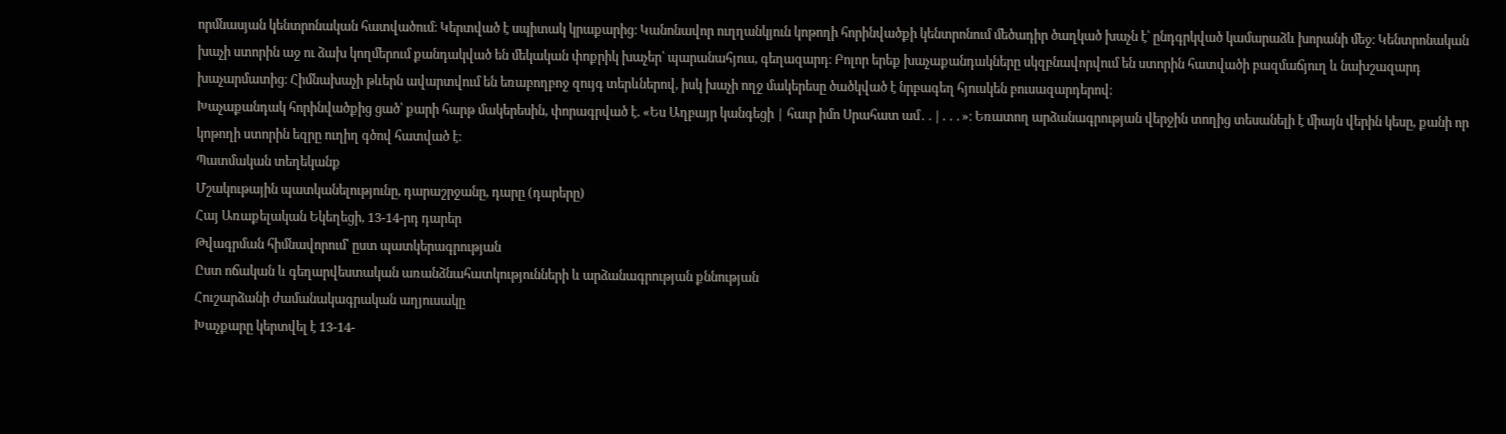որմնասյան կենտրոնական հատվածում։ Կերտված է սպիտակ կրաքարից։ Կանոնավոր ուղղանկյուն կոթողի հորինվածքի կենտրոնում մեծադիր ծաղկած խաչն է՝ ընդգրկված կամարաձև խորանի մեջ։ Կենտրոնական խաչի ստորին աջ ու ձախ կողմերում քանդակված են մեկական փոքրիկ խաչեր՝ պարանահյուս, գեղազարդ։ Բոլոր երեք խաչաքանդակները սկզբնավորվում են ստորին հատվածի բազմաճյուղ և նախշազարդ խաչարմատից։ Հիմնախաչի թևերն ավարտվում են եռաբողբոջ զույգ տերևներով, իսկ խաչի ողջ մակերեսը ծածկված է նրբագեղ հյուսկեն բուսազարդերով։
Խաչաքանդակ հորինվածքից ցած՝ քարի հարթ մակերեսին, փորագրված է. «Ես Աղբայր կանգեցի | հաւր իմո Սրահատ ամ․․|․․․»։ Եռատող արձանագրության վերջին տողից տեսանելի է միայն վերին կեսը, քանի որ կոթողի ստորին եզրը ուղիղ գծով հատված է։
Պատմական տեղեկանք
Մշակութային պատկանելությունը, դարաշրջանը, դարը (դարերը)
Հայ Առաքելական Եկեղեցի, 13-14-րդ դարեր
Թվագրման հիմնավորում՝ ըստ պատկերագրության
Ըստ ոճական և գեղարվեստական առանձնահատկությունների և արձանագրության քննության
Հուշարձանի ժամանակագրական աղյուսակը
Խաչքարը կերտվել է 13-14-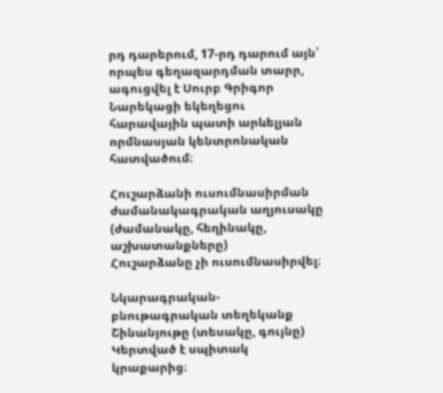րդ դարերում, 17-րդ դարում այն՝ որպես գեղազարդման տարր, ագուցվել է Սուրբ Գրիգոր Նարեկացի եկեղեցու հարավային պատի արևելյան որմնասյան կենտրոնական հատվածում։

Հուշարձանի ուսումնասիրման ժամանակագրական աղյուսակը (ժամանակը, հեղինակը, աշխատանքները)
Հուշարձանը չի ուսումնասիրվել։

Նկարագրական-բնութագրական տեղեկանք
Շինանյութը (տեսակը, գույնը)
Կերտված է սպիտակ կրաքարից։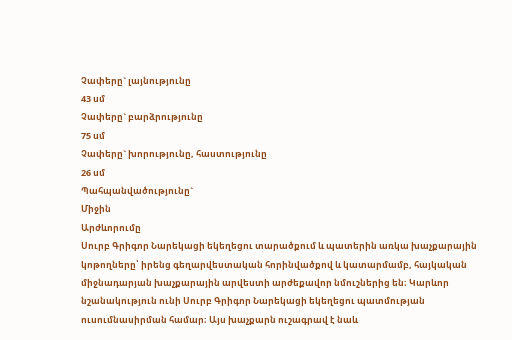Չափերը` լայնությունը
43 սմ
Չափերը` բարձրությունը
75 սմ
Չափերը` խորությունը, հաստությունը
26 սմ
Պահպանվածությունը`
Միջին
Արժևորումը
Սուրբ Գրիգոր Նարեկացի եկեղեցու տարածքում և պատերին առկա խաչքարային կոթողները՝ իրենց գեղարվեստական հորինվածքով և կատարմամբ, հայկական միջնադարյան խաչքարային արվեստի արժեքավոր նմուշներից են։ Կարևոր նշանակություն ունի Սուրբ Գրիգոր Նարեկացի եկեղեցու պատմության ուսումնասիրման համար։ Այս խաչքարն ուշագրավ է նաև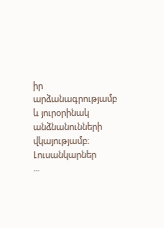իր արձանագրությամբ և յուրօրինակ անձնանունների վկայությամբ։
Լուսանկարներ
...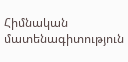Հիմնական մատենագիտություն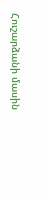Հուշարձանի մասին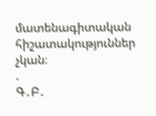մատենագիտական հիշատակություններ չկան։
.
Գ․Բ․